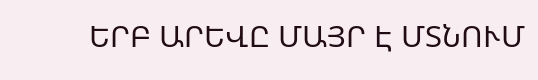ԵՐԲ ԱՐԵՎԸ ՄԱՅՐ Է ՄՏՆՈՒՄ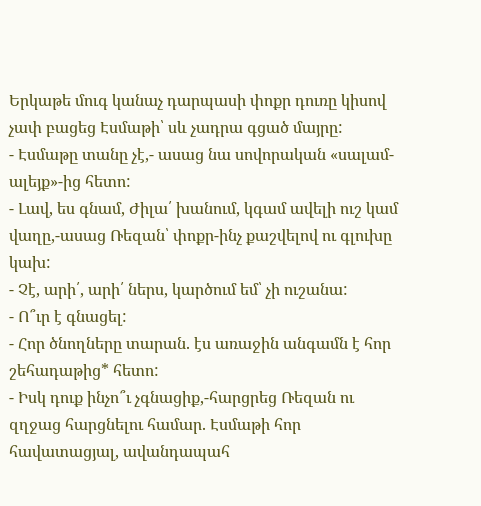Երկաթե մուգ կանաչ դարպասի փոքր դուռը կիսով չափ բացեց Էսմաթի՝ սև չադրա գցած մայրը:
- Էսմաթը տանը չէ,- ասաց նա սովորական «սալամ-ալեյք»-ից հետո:
- Լավ, ես գնամ, Ժիլա՛ խանում, կգամ ավելի ուշ կամ վաղը,-ասաց Ռեզան՝ փոքր-ինչ քաշվելով ու գլուխը կախ:
- Չէ, արի՛, արի՛ ներս, կարծում եմ՝ չի ուշանա:
- Ո՞ւր է գնացել:
- Հոր ծնողները տարան. էս առաջին անգամն է հոր շեհադաթից* հետո:
- Իսկ դուք ինչո՞ւ չգնացիք,-հարցրեց Ռեզան ու զղջաց հարցնելու համար. Էսմաթի հոր հավատացյալ, ավանդապահ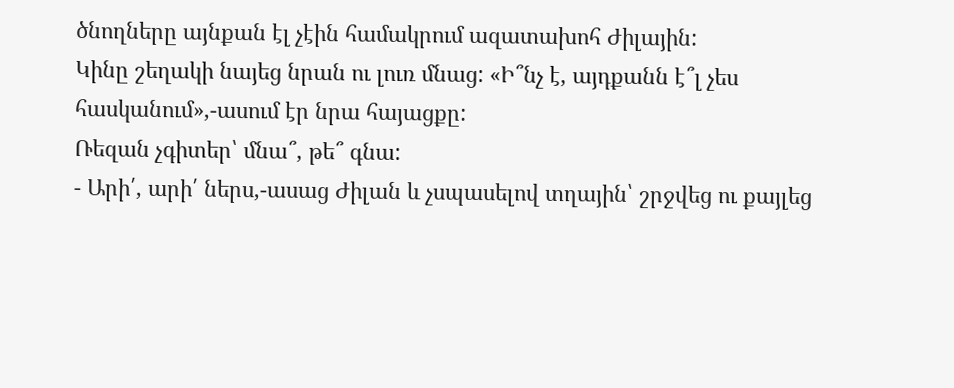ծնողները այնքան էլ չէին համակրում ազատախոհ Ժիլային:
Կինը շեղակի նայեց նրան ու լուռ մնաց: «Ի՞նչ է, այդքանն է՞լ չես հասկանում»,-ասում էր նրա հայացքը:
Ռեզան չգիտեր՝ մնա՞, թե՞ գնա:
- Արի՛, արի՛ ներս,-ասաց Ժիլան և չսպասելով տղային՝ շրջվեց ու քայլեց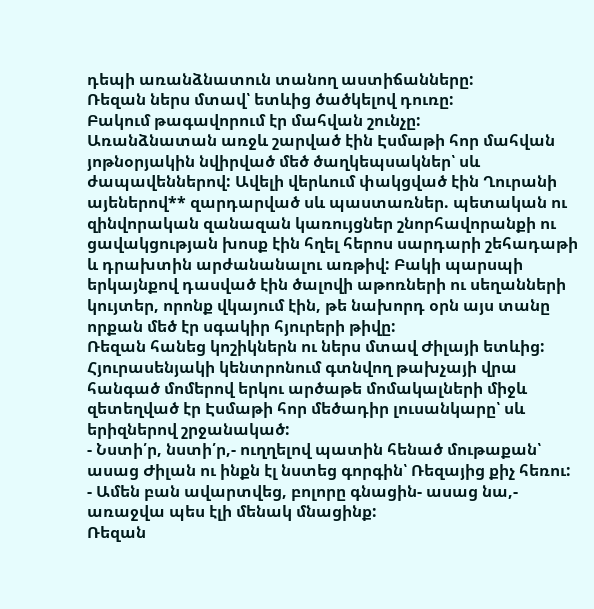դեպի առանձնատուն տանող աստիճանները:
Ռեզան ներս մտավ՝ ետևից ծածկելով դուռը:
Բակում թագավորում էր մահվան շունչը:
Առանձնատան առջև շարված էին Էսմաթի հոր մահվան յոթնօրյակին նվիրված մեծ ծաղկեպսակներ՝ սև ժապավեններով: Ավելի վերևում փակցված էին Ղուրանի այեներով** զարդարված սև պաստառներ. պետական ու զինվորական զանազան կառույցներ շնորհավորանքի ու ցավակցության խոսք էին հղել հերոս սարդարի շեհադաթի և դրախտին արժանանալու առթիվ: Բակի պարսպի երկայնքով դասված էին ծալովի աթոռների ու սեղանների կույտեր, որոնք վկայում էին, թե նախորդ օրն այս տանը որքան մեծ էր սգակիր հյուրերի թիվը:
Ռեզան հանեց կոշիկներն ու ներս մտավ Ժիլայի ետևից:
Հյուրասենյակի կենտրոնում գտնվող թախչայի վրա հանգած մոմերով երկու արծաթե մոմակալների միջև զետեղված էր Էսմաթի հոր մեծադիր լուսանկարը՝ սև երիզներով շրջանակած:
- Նստի՛ր, նստի՛ր,- ուղղելով պատին հենած մութաքան՝ ասաց Ժիլան ու ինքն էլ նստեց գորգին՝ Ռեզայից քիչ հեռու:
- Ամեն բան ավարտվեց, բոլորը գնացին- ասաց նա,- առաջվա պես էլի մենակ մնացինք:
Ռեզան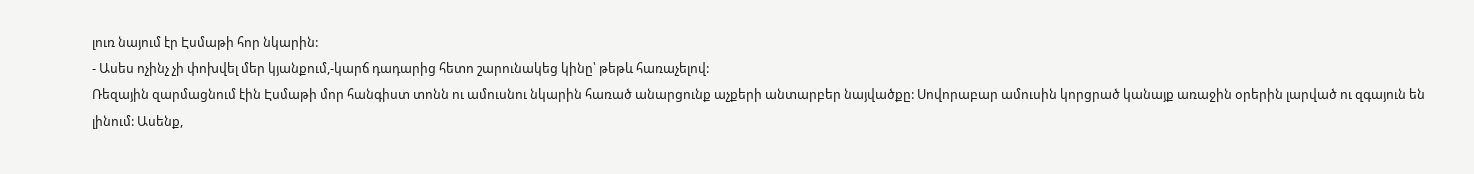լուռ նայում էր Էսմաթի հոր նկարին:
- Ասես ոչինչ չի փոխվել մեր կյանքում,-կարճ դադարից հետո շարունակեց կինը՝ թեթև հառաչելով:
Ռեզային զարմացնում էին Էսմաթի մոր հանգիստ տոնն ու ամուսնու նկարին հառած անարցունք աչքերի անտարբեր նայվածքը: Սովորաբար ամուսին կորցրած կանայք առաջին օրերին լարված ու զգայուն են լինում: Ասենք,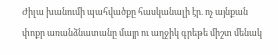Ժիլա խանումի պահվածքը հասկանալի էր. ոչ այնքան փոքր առանձնատանը մայր ու աղջիկ գրեթե միշտ մենակ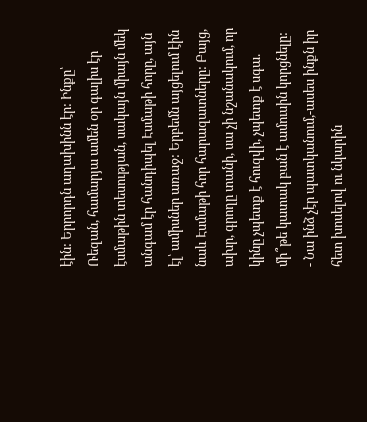էին: Երրորդն աղախինն էր: Ինքը՝ Ռեզան, համարյա ամեն օր գալիս էր էսմաթին տեսության, սակայն միայն մեկ անգամ էր հանդիպել Էսմաթի հորը, այն էլ՝ ամիսներ առաջ: Երբեմն այցելում էին նաև Էսմաթի հոր հարազատները: Բայց, ախր, գրողը տանի, սա չի նշանակում, որ կինը չպետք է հուզվի, չպետք է սգա. մի՞թե կատակ բան է ամուսին կորցնելը:
- Նա ինձ չէր պատկանում,-ասես ինքն իր հետ խոսելով ու նկարին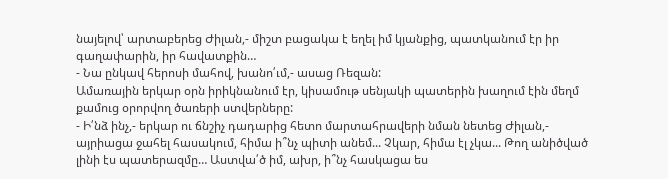նայելով՝ արտաբերեց Ժիլան,- միշտ բացակա է եղել իմ կյանքից, պատկանում էր իր գաղափարին, իր հավատքին…
- Նա ընկավ հերոսի մահով, խանո՛ւմ,- ասաց Ռեզան:
Ամառային երկար օրն իրիկնանում էր, կիսամութ սենյակի պատերին խաղում էին մեղմ քամուց օրորվող ծառերի ստվերները:
- Ի՛նձ ինչ,- երկար ու ճնշիչ դադարից հետո մարտահրավերի նման նետեց Ժիլան,- այրիացա ջահել հասակում, հիմա ի՞նչ պիտի անեմ... Չկար, հիմա էլ չկա... Թող անիծված լինի էս պատերազմը… Աստվա՛ծ իմ, ախր, ի՞նչ հասկացա ես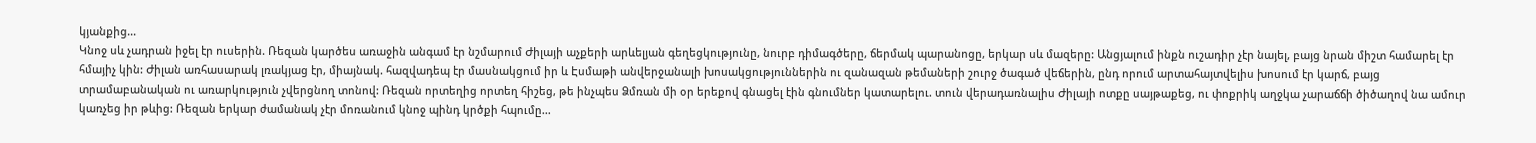կյանքից...
Կնոջ սև չադրան իջել էր ուսերին. Ռեզան կարծես առաջին անգամ էր նշմարում Ժիլայի աչքերի արևելյան գեղեցկությունը, նուրբ դիմագծերը, ճերմակ պարանոցը, երկար սև մազերը: Անցյալում ինքն ուշադիր չէր նայել, բայց նրան միշտ համարել էր հմայիչ կին: Ժիլան առհասարակ լռակյաց էր, միայնակ. հազվադեպ էր մասնակցում իր և Էսմաթի անվերջանալի խոսակցություններին ու զանազան թեմաների շուրջ ծագած վեճերին, ընդ որում արտահայտվելիս խոսում էր կարճ, բայց տրամաբանական ու առարկություն չվերցնող տոնով: Ռեզան որտեղից որտեղ հիշեց, թե ինչպես Ձմռան մի օր երեքով գնացել էին գնումներ կատարելու. տուն վերադառնալիս Ժիլայի ոտքը սայթաքեց, ու փոքրիկ աղջկա չարաճճի ծիծաղով նա ամուր կառչեց իր թևից: Ռեզան երկար ժամանակ չէր մոռանում կնոջ պինդ կրծքի հպումը...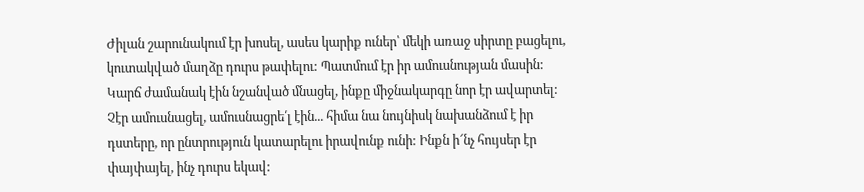Ժիլան շարունակում էր խոսել, ասես կարիք ուներ՝ մեկի առաջ սիրտը բացելու, կուտակված մաղձը դուրս թափելու: Պատմում էր իր ամուսնության մասին: Կարճ ժամանակ էին նշանված մնացել, ինքը միջնակարգը նոր էր ավարտել: Չէր ամուսնացել, ամուսնացրե՛լ էին... հիմա նա նույնիսկ նախանձում է իր դստերը, որ ընտրություն կատարելու իրավունք ունի: Ինքն ի՜նչ հույսեր էր փայփայել, ինչ դուրս եկավ: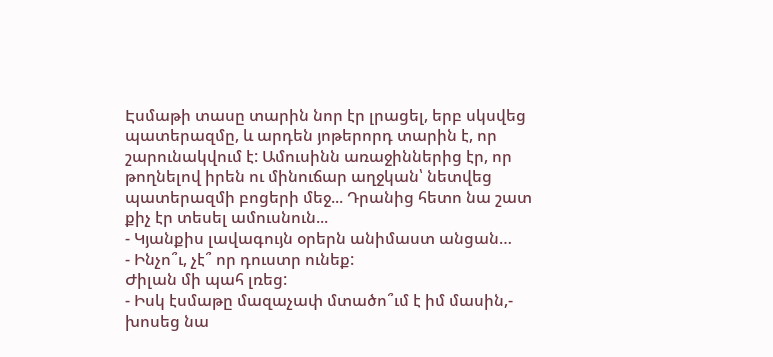Էսմաթի տասը տարին նոր էր լրացել, երբ սկսվեց պատերազմը, և արդեն յոթերորդ տարին է, որ շարունակվում է: Ամուսինն առաջիններից էր, որ թողնելով իրեն ու մինուճար աղջկան՝ նետվեց պատերազմի բոցերի մեջ... Դրանից հետո նա շատ քիչ էր տեսել ամուսնուն...
- Կյանքիս լավագույն օրերն անիմաստ անցան…
- Ինչո՞ւ, չէ՞ որ դուստր ունեք:
Ժիլան մի պահ լռեց:
- Իսկ էսմաթը մազաչափ մտածո՞ւմ է իմ մասին,- խոսեց նա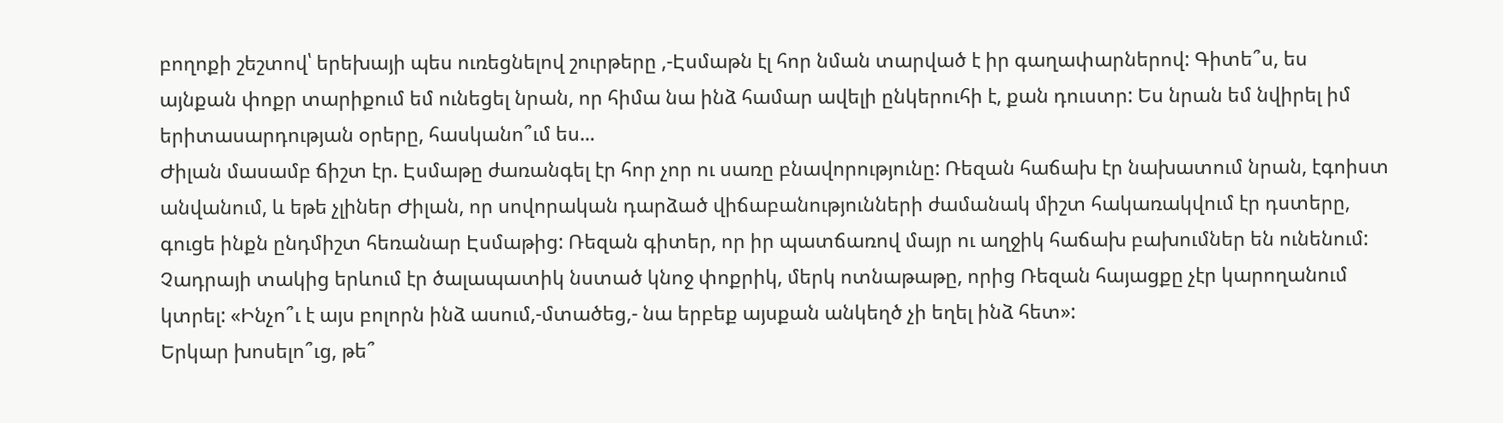բողոքի շեշտով՝ երեխայի պես ուռեցնելով շուրթերը ,-Էսմաթն էլ հոր նման տարված է իր գաղափարներով: Գիտե՞ս, ես այնքան փոքր տարիքում եմ ունեցել նրան, որ հիմա նա ինձ համար ավելի ընկերուհի է, քան դուստր: Ես նրան եմ նվիրել իմ երիտասարդության օրերը, հասկանո՞ւմ ես...
Ժիլան մասամբ ճիշտ էր. Էսմաթը ժառանգել էր հոր չոր ու սառը բնավորությունը: Ռեզան հաճախ էր նախատում նրան, էգոիստ անվանում, և եթե չլիներ Ժիլան, որ սովորական դարձած վիճաբանությունների ժամանակ միշտ հակառակվում էր դստերը, գուցե ինքն ընդմիշտ հեռանար Էսմաթից: Ռեզան գիտեր, որ իր պատճառով մայր ու աղջիկ հաճախ բախումներ են ունենում:
Չադրայի տակից երևում էր ծալապատիկ նստած կնոջ փոքրիկ, մերկ ոտնաթաթը, որից Ռեզան հայացքը չէր կարողանում կտրել: «Ինչո՞ւ է այս բոլորն ինձ ասում,-մտածեց,- նա երբեք այսքան անկեղծ չի եղել ինձ հետ»:
Երկար խոսելո՞ւց, թե՞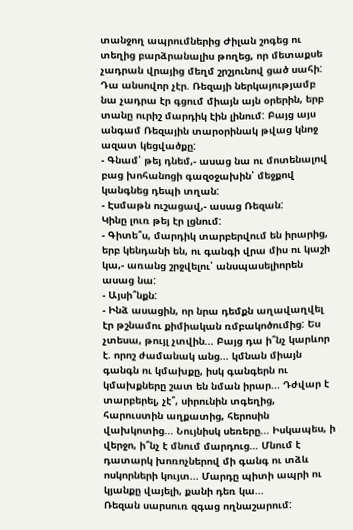տանջող ապրումներից Ժիլան շոգեց ու տեղից բարձրանալիս թողեց, որ մետաքսե չադրան վրայից մեղմ շրշյունով ցած սահի: Դա անսովոր չէր. Ռեզայի ներկայությամբ նա չադրա էր գցում միայն այն օրերին, երբ տանը ուրիշ մարդիկ էին լինում: Բայց այս անգամ Ռեզային տարօրինակ թվաց կնոջ ազատ կեցվածքը:
- Գնամ՝ թեյ դնեմ,- ասաց նա ու մոտենալով բաց խոհանոցի գազօջախին՝ մեջքով կանգնեց դեպի տղան:
- Էսմաթն ուշացավ,- ասաց Ռեզան:
Կինը լուռ թեյ էր լցնում:
- Գիտե՞ս, մարդիկ տարբերվում են իրարից, երբ կենդանի են, ու գանգի վրա միս ու կաշի կա,- առանց շրջվելու՝ անսպասելիորեն ասաց նա:
- Այսի՞նքն:
- Ինձ ասացին, որ նրա դեմքն աղավաղվել էր թշնամու քիմիական ռմբակոծումից: Ես չտեսա, թույլ չտվին... Բայց դա ի՞նչ կարևոր է. որոշ ժամանակ անց... կմնան միայն գանգն ու կմախքը, իսկ գանգերն ու կմախքները շատ են նման իրար... Դժվար է տարբերել, չէ՞, սիրունին տգեղից, հարուստին աղքատից, հերոսին վախկոտից... Նույնիսկ սեռերը... Իսկապես, ի վերջո, ի՞նչ է մնում մարդուց… Մնում է դատարկ խոռոչներով մի գանգ ու տձև ոսկորների կույտ... Մարդը պիտի ապրի ու կյանքը վայելի, քանի դեռ կա...
Ռեզան սարսուռ զգաց ողնաշարում: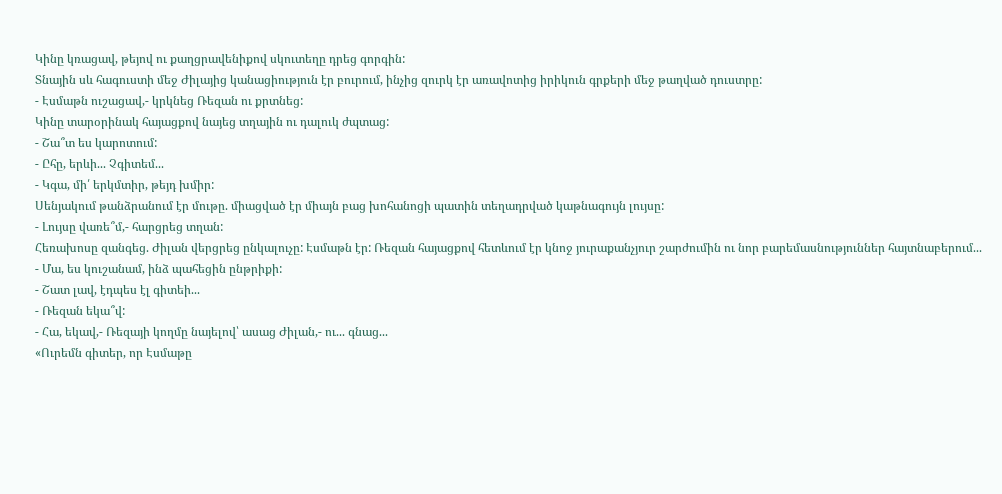Կինը կռացավ, թեյով ու քաղցրավենիքով սկուտեղը դրեց գորգին:
Տնային սև հագուստի մեջ Ժիլայից կանացիություն էր բուրում, ինչից զուրկ էր առավոտից իրիկուն գրքերի մեջ թաղված դուստրը:
- Էսմաթն ուշացավ,- կրկնեց Ռեզան ու քրտնեց:
Կինը տարօրինակ հայացքով նայեց տղային ու դալուկ ժպտաց:
- Շա՞տ ես կարոտում:
- Ըհը, երևի... Չգիտեմ...
- Կգա, մի՛ երկմտիր, թեյդ խմիր:
Սենյակում թանձրանում էր մութը. միացված էր միայն բաց խոհանոցի պատին տեղադրված կաթնագույն լույսը:
- Լույսը վառե՞մ,- հարցրեց տղան:
Հեռախոսը զանգեց. Ժիլան վերցրեց ընկալուչը: Էսմաթն էր: Ռեզան հայացքով հետևում էր կնոջ յուրաքանչյուր շարժումին ու նոր բարեմասնություններ հայտնաբերում...
- Մա, ես կուշանամ, ինձ պահեցին ընթրիքի:
- Շատ լավ, էդպես էլ գիտեի...
- Ռեզան եկա՞վ:
- Հա, եկավ,- Ռեզայի կողմը նայելով՝ ասաց Ժիլան,- ու... գնաց...
«Ուրեմն գիտեր, որ Էսմաթը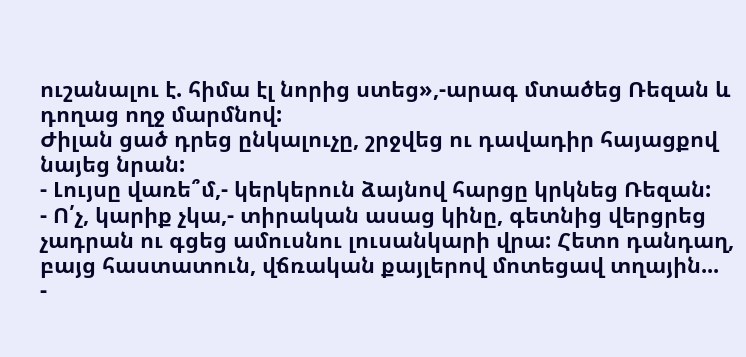ուշանալու է. հիմա էլ նորից ստեց»,-արագ մտածեց Ռեզան և դողաց ողջ մարմնով:
Ժիլան ցած դրեց ընկալուչը, շրջվեց ու դավադիր հայացքով նայեց նրան:
- Լույսը վառե՞մ,- կերկերուն ձայնով հարցը կրկնեց Ռեզան:
- Ո՛չ, կարիք չկա,- տիրական ասաց կինը, գետնից վերցրեց չադրան ու գցեց ամուսնու լուսանկարի վրա: Հետո դանդաղ, բայց հաստատուն, վճռական քայլերով մոտեցավ տղային...
-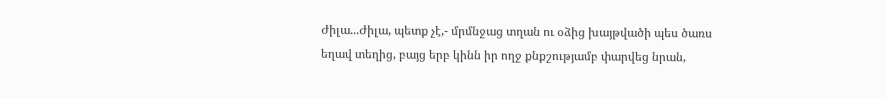Ժիլա...Ժիլա, պետք չէ,- մրմնջաց տղան ու օձից խայթվածի պես ծառս եղավ տեղից, բայց երբ կինն իր ողջ քնքշությամբ փարվեց նրան,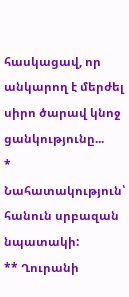հասկացավ, որ անկարող է մերժել սիրո ծարավ կնոջ ցանկությունը...
* Նահատակություն՝ հանուն սրբազան նպատակի:
** Ղուրանի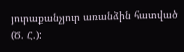յուրաքանչյուր առանձին հատված (Ծ. Հ.):